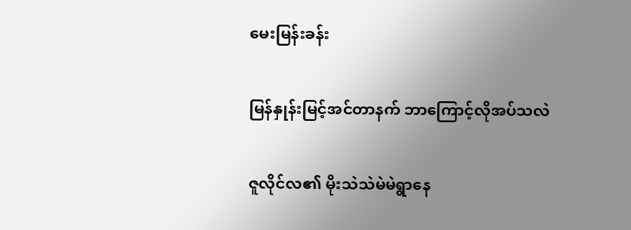မေးမြန်းခန်း

မြန်နှုန်းမြင့်အင်တာနက် ဘာကြောင့်လိုအပ်သလဲ

ဇူလိုင်လ၏ မိုးသဲသဲမဲမဲရွာနေ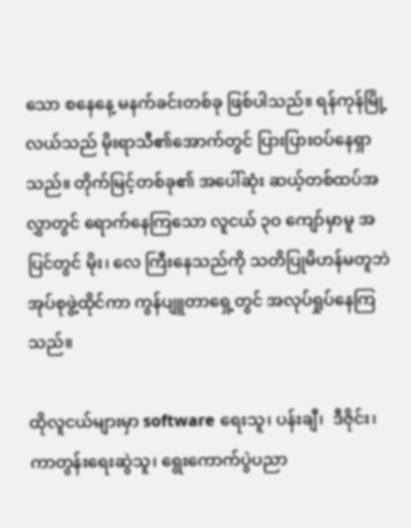သော စနေနေ့ မနက်ခင်းတစ်ခု ဖြစ်ပါသည်။ ရန်ကုန်မြို့လယ်သည် မိုးရာသီ၏အောက်တွင် ပြားပြားဝပ်နေရှာသည်။ တိုက်မြင့်တစ်ခု၏ အပေါ်ဆုံး ဆယ့်တစ်ထပ်အလွှာတွင် ရောက်နေကြသော လူငယ် ၃ဝ ကျော်မှာမူ အပြင်တွင် မိုး၊ လေ ကြီးနေသည်ကို သတိပြုမိဟန်မတူဘဲ အုပ်စုဖွဲ့ထိုင်ကာ ကွန်ပျူတာရှေ့တွင် အလုပ်ရှုပ်နေကြသည်။

ထိုလူငယ်များမှာ software ရေးသူ၊ ပန်းချီ၊  ဒီဇိုင်း၊ ကာတွန်းရေးဆွဲသူ၊ ရွေးကောက်ပွဲပညာ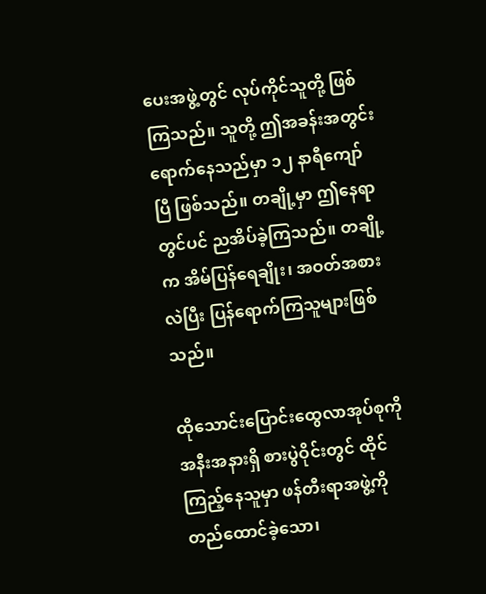ပေးအဖွဲ့တွင် လုပ်ကိုင်သူတို့ ဖြစ်ကြသည်။ သူတို့ ဤအခန်းအတွင်း ရောက်နေသည်မှာ ၁၂ နာရီကျော်ပြီ ဖြစ်သည်။ တချို့မှာ ဤနေရာတွင်ပင် ညအိပ်ခဲ့ကြသည်။ တချို့က အိမ်ပြန်ရေချိုး၊ အဝတ်အစားလဲပြီး ပြန်ရောက်ကြသူများဖြစ်သည်။

ထိုသောင်းပြောင်းထွေလာအုပ်စုကို အနီးအနားရှိ စားပွဲဝိုင်းတွင် ထိုင်ကြည့်နေသူမှာ ဖန်တီးရာအဖွဲ့ကို တည်ထောင်ခဲ့သော၊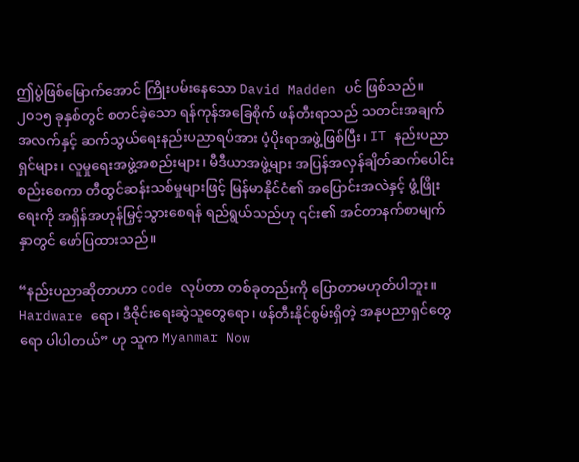ဤပွဲဖြစ်မြောက်အောင် ကြိုးပမ်းနေသော David Madden ပင် ဖြစ်သည်။ ၂၀၁၅ ခုနှစ်တွင် စတင်ခဲ့သော ရန်ကုန်အခြေစိုက် ဖန်တီးရာသည် သတင်းအချက်အလက်နှင့် ဆက်သွယ်ရေးနည်းပညာရပ်အား ပံ့ပိုးရာအဖွဲ့ဖြစ်ပြီး၊ IT နည်းပညာရှင်များ၊ လူမှုရေးအဖွဲ့အစည်းများ၊ မီဒီယာအဖွဲ့များ အပြန်အလှန်ချိတ်ဆက်ပေါင်းစည်းစေကာ တီထွင်ဆန်းသစ်မှုများဖြင့် မြန်မာနိုင်ငံ၏ အပြောင်းအလဲနှင့် ဖွံ့ဖြိုးရေးကို အရှိန်အဟုန်မြှင့်သွားစေရန် ရည်ရွယ်သည်ဟု ၎င်း၏ အင်တာနက်စာမျက်နှာတွင် ဖော်ပြထားသည်။

“နည်းပညာဆိုတာဟာ code လုပ်တာ တစ်ခုတည်းကို ပြောတာမဟုတ်ပါဘူး။ Hardware ရော၊ ဒီဇိုင်းရေးဆွဲသူတွေရော၊ ဖန်တီးနိုင်စွမ်းရှိတဲ့ အနုပညာရှင်တွေရော ပါပါတယ်” ဟု သူက Myanmar Now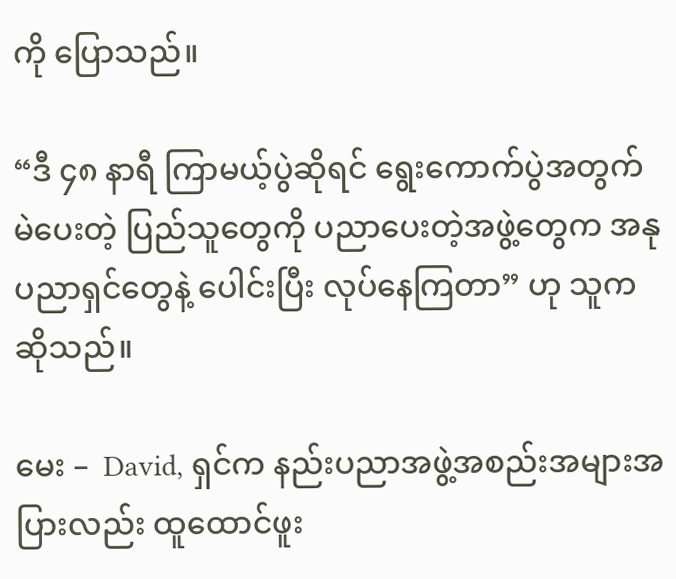ကို ပြောသည်။

“ဒီ ၄၈ နာရီ ကြာမယ့်ပွဲဆိုရင် ရွေးကောက်ပွဲအတွက် မဲပေးတဲ့ ပြည်သူတွေကို ပညာပေးတဲ့အဖွဲ့တွေက အနုပညာရှင်တွေနဲ့ ပေါင်းပြီး လုပ်နေကြတာ” ဟု သူက ဆိုသည်။

မေး –  David, ရှင်က နည်းပညာအဖွဲ့အစည်းအများအပြားလည်း ထူထောင်ဖူး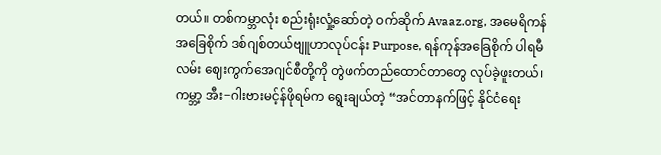တယ်။ တစ်ကမ္ဘာလုံး စည်းရုံးလှုံ့ဆော်တဲ့ ဝက်ဆိုက် Avaaz.org, အမေရိကန်အခြေစိုက် ဒစ်ဂျစ်တယ်ဗျူဟာလုပ်ငန်း Purpose, ရန်ကုန်အခြေစိုက် ပါရမီလမ်း ဈေးကွက်အေဂျင်စီတို့ကို တွဲဖက်တည်ထောင်တာတွေ လုပ်ခဲ့ဖူးတယ်၊ ကမ္ဘာ့ အီး−ဂါးဗားမင့်န်ဖိုရမ်က ရွေးချယ်တဲ့ “အင်တာနက်ဖြင့် နိုင်ငံရေး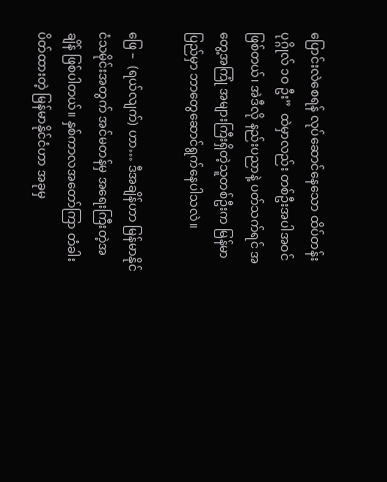ပြောင်းလဲစေရန် လုပ်ဆောင်နေသော ထိပ်တန်းပုဂ္ဂိုလ် ၁ဝ ဦး”  ထဲမှာလည်း တစ်ဦးအပါအဝင် ဖြစ်တယ်၊ အဲဒီလို နည်းပညာနဲ့ ပတ်သက်ရင် အတွေ့အကြုံ အများကြီးရှိတဲ့သူတစ်ဦးက မြန်မာပြည်မှာ ဘာတွေဆောင်ရွက်နေပါသလဲ။

ဖြေ –  (ရယ်လျက်) ဟာ… ဒီအချိန်ဟာ မြန်မာနိုင်ငံသမိုင်းအတွက် အင်မတန်မှ အရေးကြီးတဲ့အချိန် ဖြစ်ပါတယ်။ နှစ်ကာလအတော်ကြာ တံခါးပိတ်ထားတဲ့ မြန်မာနိုင်ငံဟာ အခုမှ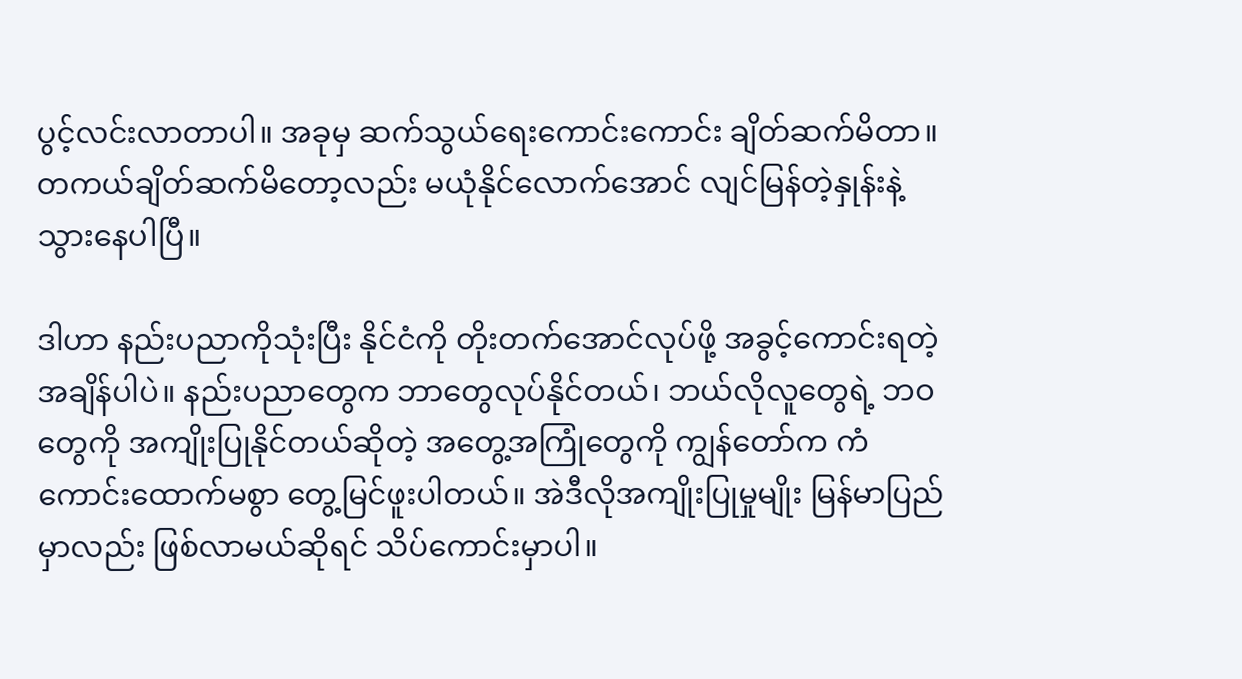ပွင့်လင်းလာတာပါ။ အခုမှ ဆက်သွယ်ရေးကောင်းကောင်း ချိတ်ဆက်မိတာ။ တကယ်ချိတ်ဆက်မိတော့လည်း မယုံနိုင်လောက်အောင် လျင်မြန်တဲ့နှုန်းနဲ့ သွားနေပါပြီ။

ဒါဟာ နည်းပညာကိုသုံးပြီး နိုင်ငံကို တိုးတက်အောင်လုပ်ဖို့ အခွင့်ကောင်းရတဲ့ အချိန်ပါပဲ။ နည်းပညာတွေက ဘာတွေလုပ်နိုင်တယ်၊ ဘယ်လိုလူတွေရဲ့ ဘဝတွေကို အကျိုးပြုနိုင်တယ်ဆိုတဲ့ အတွေ့အကြုံတွေကို ကျွန်တော်က ကံကောင်းထောက်မစွာ တွေ့မြင်ဖူးပါတယ်။ အဲဒီလိုအကျိုးပြုမှုမျိုး မြန်မာပြည်မှာလည်း ဖြစ်လာမယ်ဆိုရင် သိပ်ကောင်းမှာပါ။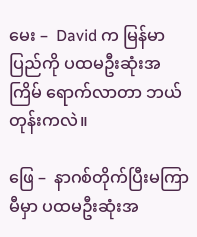မေး –  David က မြန်မာပြည်ကို ပထမဦးဆုံးအကြိမ် ရောက်လာတာ ဘယ်တုန်းကလဲ။

ဖြေ –  နာဂစ်တိုက်ပြီးမကြာမီမှာ ပထမဦးဆုံးအ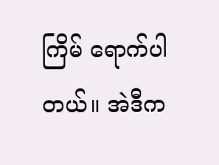ကြိမ် ရောက်ပါတယ်။ အဲဒီက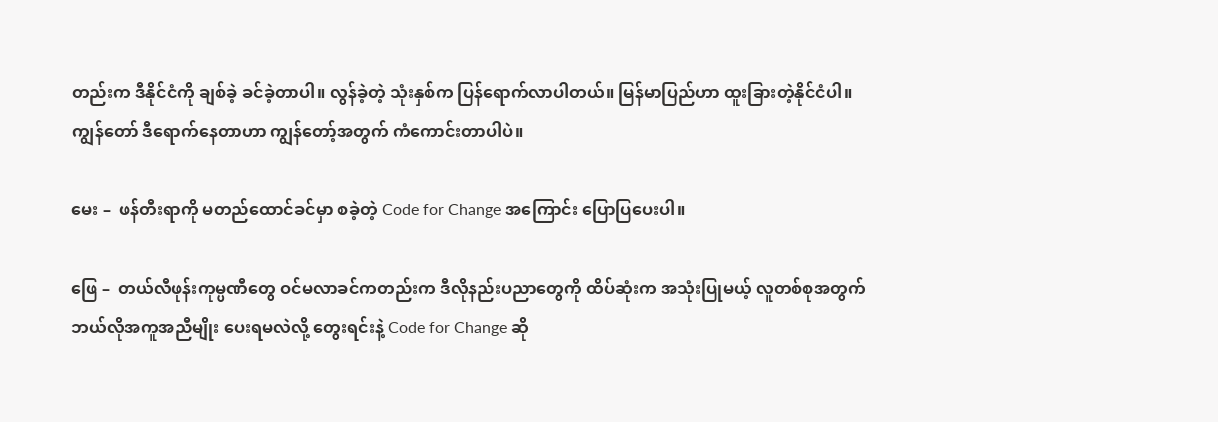တည်းက ဒီနိုင်ငံကို ချစ်ခဲ့ ခင်ခဲ့တာပါ။ လွန်ခဲ့တဲ့ သုံးနှစ်က ပြန်ရောက်လာပါတယ်။ မြန်မာပြည်ဟာ ထူးခြားတဲ့နိုင်ငံပါ။ ကျွန်တော် ဒီရောက်နေတာဟာ ကျွန်တော့်အတွက် ကံကောင်းတာပါပဲ။

မေး –  ဖန်တီးရာကို မတည်ထောင်ခင်မှာ စခဲ့တဲ့ Code for Change အကြောင်း ပြောပြပေးပါ။

ဖြေ –  တယ်လီဖုန်းကုမ္ပဏီတွေ ဝင်မလာခင်ကတည်းက ဒီလိုနည်းပညာတွေကို ထိပ်ဆုံးက အသုံးပြုမယ့် လူတစ်စုအတွက် ဘယ်လိုအကူအညီမျိုး ပေးရမလဲလို့ တွေးရင်းနဲ့ Code for Change ဆို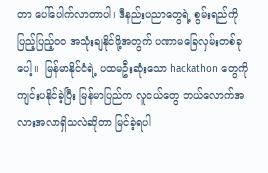တာ ပေါ်ပေါက်လာတာပါ၊ ဒီနည်းပညာတွေရဲ့ စွမ်းရည်ကို ပြည့်ပြည့်ဝဝ အသုံးချနိုင်ဖို့အတွက် ပဏာမခြေလှမ်းတစ်ခုပေါ့။  မြန်မာနိုင်ငံရဲ့ ပထမဦးဆုံးသော hackathon တွေကို ကျင်းပနိုင်ခဲ့ပြီး မြန်မာပြည်က လူငယ်တွေ ဘယ်လောက်အလားအလာရှိသလဲဆိုတာ မြင်ခဲ့ရပါ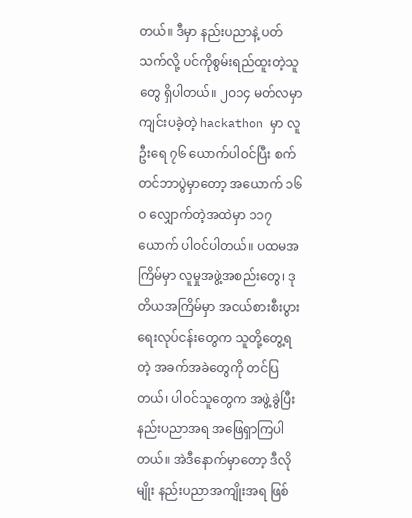တယ်။ ဒီမှာ နည်းပညာနဲ့ ပတ်သက်လို့ ပင်ကိုစွမ်းရည်ထူးတဲ့သူတွေ ရှိပါတယ်။ ၂ဝ၁၄ မတ်လမှာ ကျင်းပခဲ့တဲ့ hackathon မှာ လူဦးရေ ၇၆ ယောက်ပါဝင်ပြီး စက်တင်ဘာပွဲမှာတော့ အယောက် ၁၆ဝ လျှောက်တဲ့အထဲမှာ ၁၁၇ ယောက် ပါဝင်ပါတယ်။ ပထမအကြိမ်မှာ လူမှုအဖွဲ့အစည်းတွေ၊ ဒုတိယအကြိမ်မှာ အငယ်စားစီးပွားရေးလုပ်ငန်းတွေက သူတို့တွေ့ရတဲ့ အခက်အခဲတွေကို တင်ပြတယ်၊ ပါဝင်သူတွေက အဖွဲ့ခွဲပြီး နည်းပညာအရ အဖြေရှာကြပါတယ်။ အဲဒီနောက်မှာတော့ ဒီလိုမျိုး နည်းပညာအကျိုးအရ ဖြစ်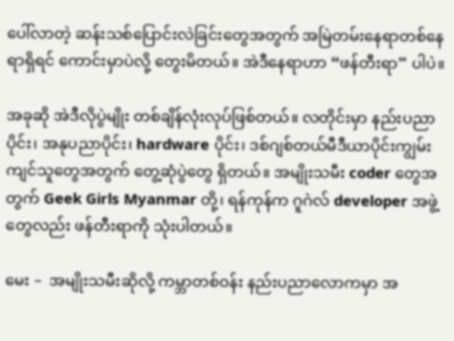ပေါ်လာတဲ့ ဆန်းသစ်ပြောင်းလဲခြင်းတွေအတွက် အမြဲတမ်းနေရာတစ်နေရာရှိရင် ကောင်းမှာပဲလို့ တွေးမိတယ်။ အဲဒီနေရာဟာ “ဖန်တီးရာ” ပါပဲ။

အခုဆို အဲဒီလိုပွဲမျိုး တစ်ချိန်လုံးလုပ်ဖြစ်တယ်။ လတိုင်းမှာ နည်းပညာပိုင်း၊ အနုပညာပိုင်း၊ hardware ပိုင်း၊ ဒစ်ဂျစ်တယ်မီဒီယာပိုင်းကျွမ်းကျင်သူတွေအတွက် တွေ့ဆုံပွဲတွေ ရှိတယ်။ အမျိုးသမီး coder တွေအတွက် Geek Girls Myanmar တို့၊ ရန်ကုန်က ဂူဂဲလ် developer အဖွဲ့တွေလည်း ဖန်တီးရာကို သုံးပါတယ်။

မေး –  အမျိုးသမီးဆိုလို့ ကမ္ဘာတစ်ဝန်း နည်းပညာလောကမှာ အ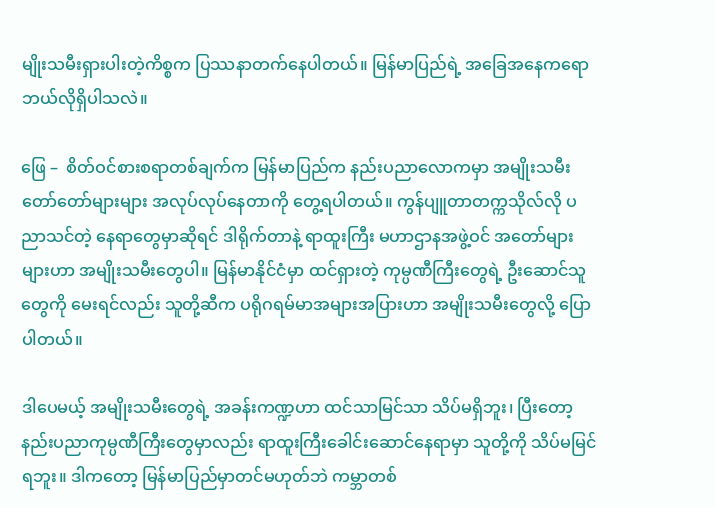မျိုးသမီးရှားပါးတဲ့ကိစ္စက ပြဿနာတက်နေပါတယ်။ မြန်မာပြည်ရဲ့ အခြေအနေကရော ဘယ်လိုရှိပါသလဲ။

ဖြေ –  စိတ်ဝင်စားစရာတစ်ချက်က မြန်မာပြည်က နည်းပညာလောကမှာ အမျိုးသမီးတော်တော်များများ အလုပ်လုပ်နေတာကို တွေ့ရပါတယ်။ ကွန်ပျူတာတက္ကသိုလ်လို ပညာသင်တဲ့ နေရာတွေမှာဆိုရင် ဒါရိုက်တာနဲ့ ရာထူးကြီး မဟာဌာနအဖွဲ့ဝင် အတော်များများဟာ အမျိုးသမီးတွေပါ။ မြန်မာနိုင်ငံမှာ ထင်ရှားတဲ့ ကုမ္ပဏီကြီးတွေရဲ့ ဦးဆောင်သူတွေကို မေးရင်လည်း သူတို့ဆီက ပရိုဂရမ်မာအများအပြားဟာ အမျိုးသမီးတွေလို့ ပြောပါတယ်။

ဒါပေမယ့် အမျိုးသမီးတွေရဲ့ အခန်းကဏ္ဍဟာ ထင်သာမြင်သာ သိပ်မရှိဘူး၊ ပြီးတော့ နည်းပညာကုမ္ပဏီကြီးတွေမှာလည်း ရာထူးကြီးခေါင်းဆောင်နေရာမှာ သူတို့ကို သိပ်မမြင်ရဘူး။ ဒါကတော့ မြန်မာပြည်မှာတင်မဟုတ်ဘဲ ကမ္ဘာတစ်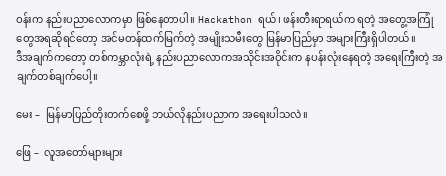ဝန်းက နည်းပညာလောကမှာ ဖြစ်နေတာပါ။ Hackathon ရယ်၊ ဖန်းတီးရာရယ်က ရတဲ့ အတွေ့အကြုံတွေအရဆိုရင်တော့ အင်မတန်ထက်မြက်တဲ့ အမျိုးသမီးတွေ မြန်မာပြည်မှာ အများကြီးရှိပါတယ်။
ဒီအချက်ကတော့ တစ်ကမ္ဘာလုံးရဲ့ နည်းပညာလောကအသိုင်းအဝိုင်းက နပန်းလုံးနေရတဲ့ အရေးကြီးတဲ့ အချက်တစ်ချက်ပေါ့။

မေး –  မြန်မာပြည်တိုးတက်စေဖို့ ဘယ်လိုနည်းပညာက အရေးပါသလဲ။

ဖြေ –  လူအတော်များများ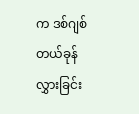က ဒစ်ဂျစ်တယ်ခုန်လွှားခြင်း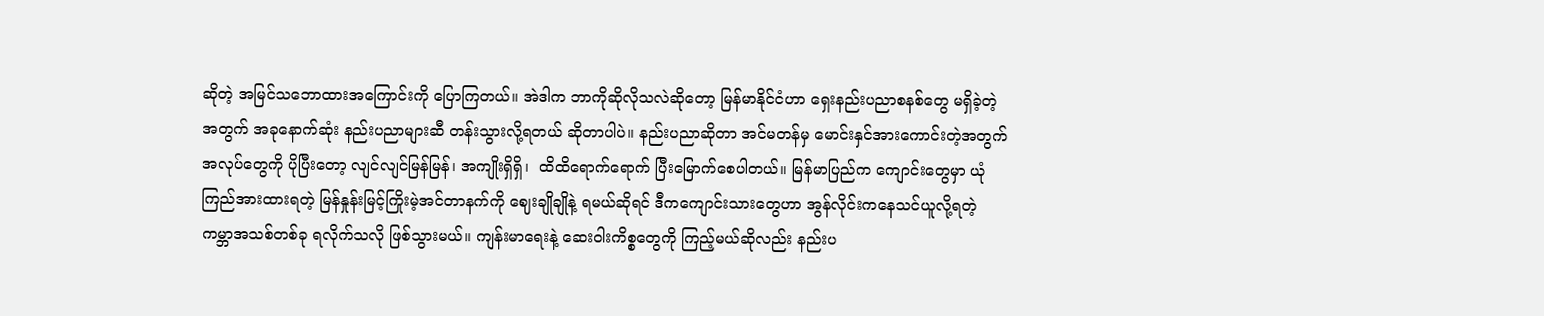ဆိုတဲ့ အမြင်သဘောထားအကြောင်းကို ပြောကြတယ်။ အဲဒါက ဘာကိုဆိုလိုသလဲဆိုတော့ မြန်မာနိုင်ငံဟာ ရှေးနည်းပညာစနစ်တွေ မရှိခဲ့တဲ့အတွက် အခုနောက်ဆုံး နည်းပညာများဆီ တန်းသွားလို့ရတယ် ဆိုတာပါပဲ။ နည်းပညာဆိုတာ အင်မတန်မှ မောင်းနှင်အားကောင်းတဲ့အတွက် အလုပ်တွေကို ပိုပြီးတော့ လျင်လျင်မြန်မြန်၊ အကျိုးရှိရှိ၊  ထိထိရောက်ရောက် ပြီးမြောက်စေပါတယ်။ မြန်မာပြည်က ကျောင်းတွေမှာ ယုံကြည်အားထားရတဲ့ မြန်နှုန်းမြင့်ကြိုးမဲ့အင်တာနက်ကို ဈေးချိုချိုနဲ့ ရမယ်ဆိုရင် ဒီကကျောင်းသားတွေဟာ အွန်လိုင်းကနေသင်ယူလို့ရတဲ့ ကမ္ဘာအသစ်တစ်ခု ရလိုက်သလို ဖြစ်သွားမယ်။ ကျန်းမာရေးနဲ့ ဆေးဝါးကိစ္စတွေကို ကြည့်မယ်ဆိုလည်း နည်းပ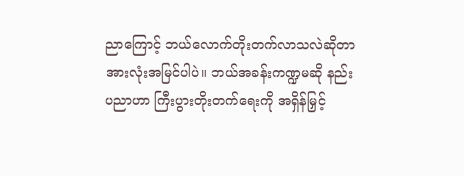ညာကြောင့် ဘယ်လောက်တိုးတက်လာသလဲဆိုတာ အားလုံးအမြင်ပါပဲ။ ဘယ်အခန်းကဏ္ဍမဆို နည်းပညာဟာ ကြီးပွားတိုးတက်ရေးကို အရှိန်မြှင့်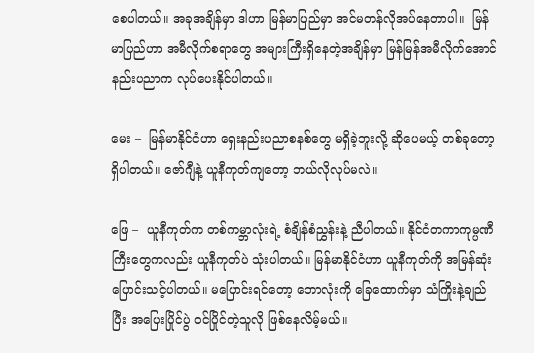စေပါတယ်။ အခုအချိန်မှာ ဒါဟာ မြန်မာပြည်မှာ အင်မတန်လိုအပ်နေတာပါ။  မြန်မာပြည်ဟာ အမီလိုက်စရာတွေ အများကြီးရှိနေတဲ့အချိန်မှာ မြန်မြန်အမီလိုက်အောင် နည်းပညာက လုပ်ပေးနိုင်ပါတယ်။

မေး –  မြန်မာနိုင်ငံဟာ ရှေးနည်းပညာစနစ်တွေ မရှိခဲ့ဘူးလို့ ဆိုပေမယ့် တစ်ခုတော့ရှိပါတယ်။ ဇော်ဂျီနဲ့ ယူနီကုတ်ကျတော့ ဘယ်လိုလုပ်မလဲ။

ဖြေ –  ယူနီကုတ်က တစ်ကမ္ဘာလုံးရဲ့ စံချိန်စံညွှန်းနဲ့ ညီပါတယ်။ နိုင်ငံတကာကုမ္ပဏီကြီးတွေကလည်း ယူနီကုတ်ပဲ သုံးပါတယ်။ မြန်မာနိုင်ငံဟာ ယူနီကုတ်ကို အမြန်ဆုံးပြောင်းသင့်ပါတယ်။ မပြောင်းရင်တော့ ဘောလုံးကို ခြေထောက်မှာ သံကြိုးနဲ့ချည်ပြီး အပြေးပြိုင်ပွဲ ဝင်ပြိုင်တဲ့သူလို ဖြစ်နေလိမ့်မယ်။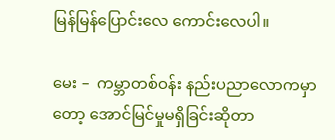မြန်မြန်ပြောင်းလေ ကောင်းလေပါ။

မေး –  ကမ္ဘာတစ်ဝန်း နည်းပညာလောကမှာတော့ အောင်မြင်မှုမရှိခြင်းဆိုတာ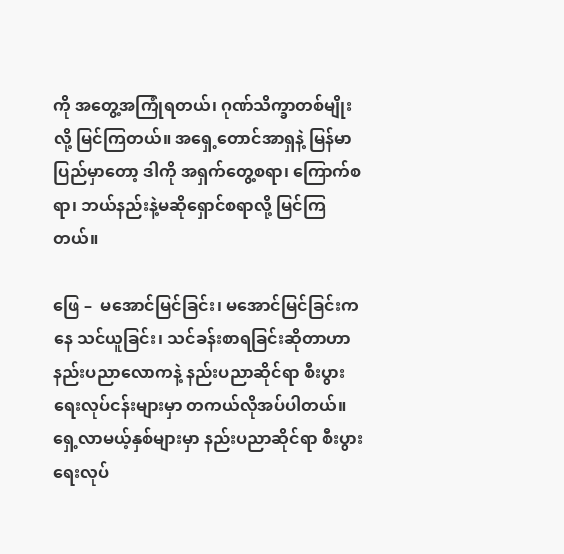ကို အတွေ့အကြုံရတယ်၊ ဂုဏ်သိက္ခာတစ်မျိုးလို့ မြင်ကြတယ်။ အရှေ့တောင်အာရှနဲ့ မြန်မာပြည်မှာတော့ ဒါကို အရှက်တွေ့စရာ၊ ကြောက်စရာ၊ ဘယ်နည်းနဲ့မဆိုရှောင်စရာလို့ မြင်ကြတယ်။

ဖြေ –  မအောင်မြင်ခြင်း၊ မအောင်မြင်ခြင်းကနေ သင်ယူခြင်း၊ သင်ခန်းစာရခြင်းဆိုတာဟာ နည်းပညာလောကနဲ့ နည်းပညာဆိုင်ရာ စီးပွားရေးလုပ်ငန်းများမှာ တကယ်လိုအပ်ပါတယ်။ ရှေ့လာမယ့်နှစ်များမှာ နည်းပညာဆိုင်ရာ စီးပွားရေးလုပ်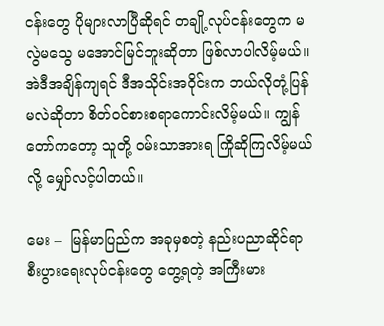ငန်းတွေ ပိုများလာပြီဆိုရင် တချို့လုပ်ငန်းတွေက မလွဲမသွေ မအောင်မြင်ဘူးဆိုတာ ဖြစ်လာပါလိမ့်မယ်။ အဲဒီအချိန်ကျရင် ဒီအသိုင်းအဝိုင်းက ဘယ်လိုတုံ့ပြန်မလဲဆိုတာ စိတ်ဝင်စားစရာကောင်းလိမ့်မယ်။ ကျွန်တော်ကတော့ သူတို့ ဝမ်းသာအားရ ကြိုဆိုကြလိမ့်မယ်လို့ မျှော်လင့်ပါတယ်။

မေး –  မြန်မာပြည်က အခုမှစတဲ့ နည်းပညာဆိုင်ရာ စီးပွားရေးလုပ်ငန်းတွေ တွေ့ရတဲ့ အကြီးမား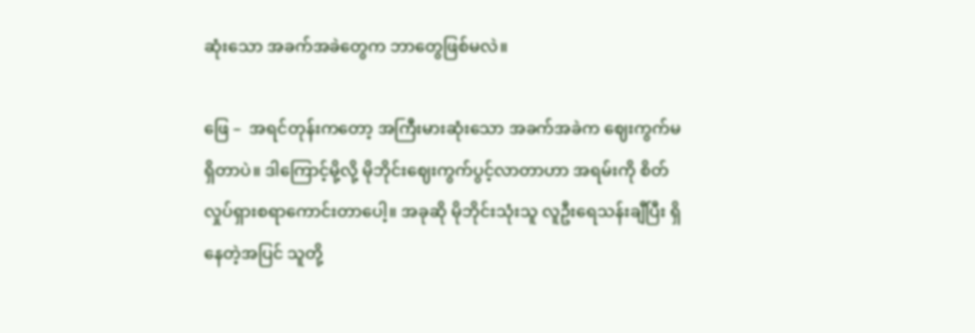ဆုံးသော အခက်အခဲတွေက ဘာတွေဖြစ်မလဲ။

ဖြေ –  အရင်တုန်းကတော့ အကြီးမားဆုံးသော အခက်အခဲက ဈေးကွက်မရှိတာပဲ။ ဒါကြောင့်မို့လို့ မိုဘိုင်းဈေးကွက်ပွင့်လာတာဟာ အရမ်းကို စိတ်လှုပ်ရှားစရာကောင်းတာပေါ့။ အခုဆို မိုဘိုင်းသုံးသူ လူဦးရေသန်းချီပြီး ရှိနေတဲ့အပြင် သူတို့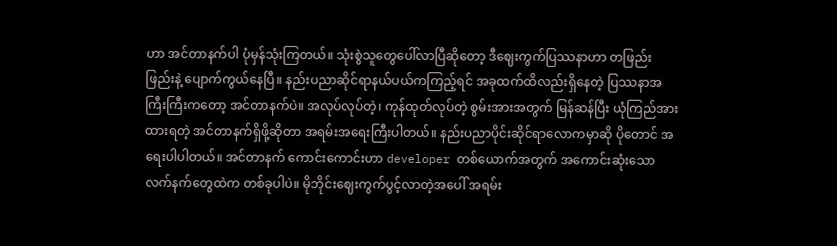ဟာ အင်တာနက်ပါ ပုံမှန်သုံးကြတယ်။ သုံးစွဲသူတွေပေါ်လာပြီဆိုတော့ ဒီဈေးကွက်ပြဿနာဟာ တဖြည်းဖြည်းနဲ့ ပျောက်ကွယ်နေပြီ။ နည်းပညာဆိုင်ရာနယ်ပယ်ကကြည့်ရင် အခုထက်ထိလည်းရှိနေတဲ့ ပြဿနာအကြီးကြီးကတော့ အင်တာနက်ပဲ။ အလုပ်လုပ်တဲ့၊ ကုန်ထုတ်လုပ်တဲ့ စွမ်းအားအတွက် မြန်ဆန်ပြီး ယုံကြည်အားထားရတဲ့ အင်တာနက်ရှိဖို့ဆိုတာ အရမ်းအရေးကြီးပါတယ်။ နည်းပညာပိုင်းဆိုင်ရာလောကမှာဆို ပိုတောင် အရေးပါပါတယ်။ အင်တာနက် ကောင်းကောင်းဟာ developer တစ်ယောက်အတွက် အကောင်းဆုံးသောလက်နက်တွေထဲက တစ်ခုပါပဲ။ မိုဘိုင်းဈေးကွက်ပွင့်လာတဲ့အပေါ် အရမ်း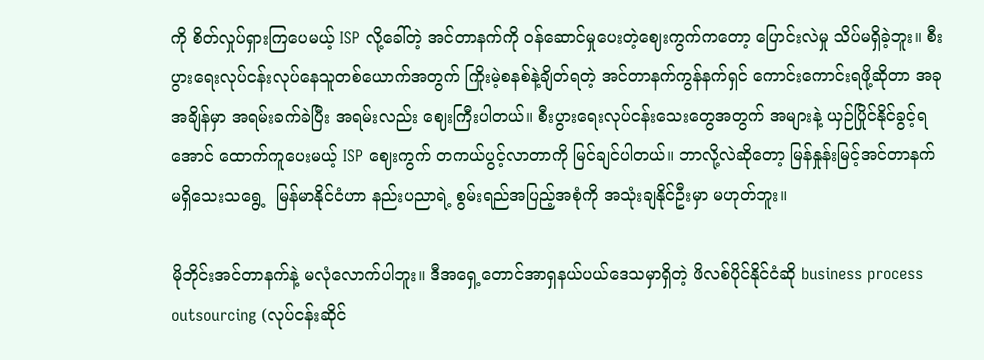ကို စိတ်လှုပ်ရှားကြပေမယ့် ISP လို့ခေါ်တဲ့ အင်တာနက်ကို ဝန်ဆောင်မှုပေးတဲ့ဈေးကွက်ကတော့ ပြောင်းလဲမှု သိပ်မရှိခဲ့ဘူး။ စီးပွားရေးလုပ်ငန်းလုပ်နေသူတစ်ယောက်အတွက် ကြိုးမဲ့စနစ်နဲ့ချိတ်ရတဲ့ အင်တာနက်ကွန်နက်ရှင် ကောင်းကောင်းရဖို့ဆိုတာ အခုအချိန်မှာ အရမ်းခက်ခဲပြီး အရမ်းလည်း ဈေးကြီးပါတယ်။ စီးပွားရေးလုပ်ငန်းသေးတွေအတွက် အများနဲ့ ယှဉ်ပြိုင်နိုင်ခွင့်ရအောင် ထောက်ကူပေးမယ့် ISP ဈေးကွက် တကယ်ပွင့်လာတာကို မြင်ချင်ပါတယ်။ ဘာလို့လဲဆိုတော့ မြန်နှုန်းမြင့်အင်တာနက် မရှိသေးသရွေ့  မြန်မာနိုင်ငံဟာ နည်းပညာရဲ့ စွမ်းရည်အပြည့်အစုံကို အသုံးချနိုင်ဦးမှာ မဟုတ်ဘူး။

မိုဘိုင်းအင်တာနက်နဲ့ မလုံလောက်ပါဘူး။ ဒီအရှေ့တောင်အာရှနယ်ပယ်ဒေသမှာရှိတဲ့ ဖိလစ်ပိုင်နိုင်ငံဆို business process outsourcing (လုပ်ငန်းဆိုင်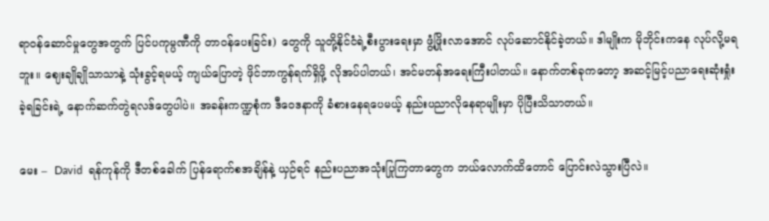ရာဝန်ဆောင်မှုတွေအတွက် ပြင်ပကုမ္ပဏီကို တာဝန်ပေးခြင်း) တွေကို သူတို့နိုင်ငံရဲ့စီးပွားရေးမှာ ဖွံ့ဖြိုးလာအောင် လုပ်ဆောင်နိုင်ခဲ့တယ်။ ဒါမျိုးက မိုဘိုင်းကနေ လုပ်လို့မရဘူး။ ဈေးချိုချိုသာသာနဲ့ သုံးခွင့်ရမယ့် ကျယ်ပြောတဲ့ ဖိုင်ဘာကွန်ရက်ရှိဖို့ လိုအပ်ပါတယ်၊ အင်မတန်အရေးကြီးပါတယ်။ နောက်တစ်ခုကတော့ အဆင့်မြင့်ပညာရေးဆုံးရှုံးခဲ့ရခြင်းရဲ့ နောက်ဆက်တွဲရလဒ်တွေပါပဲ။ အခန်းကဏ္ဍစုံက ဒီဝေဒနာကို ခံစားနေရပေမယ့် နည်းပညာလိုနေရာမျိုးမှာ ပိုပြီးသိသာတယ်။

မေး –  David  ရန်ကုန်ကို ဒီတစ်ခေါက် ပြန်ရောက်စအချိန်နဲ့ ယှဉ်ရင် နည်းပညာအသုံးပြုကြတာတွေက ဘယ်လောက်ထိတောင် ပြောင်းလဲသွားပြီလဲ။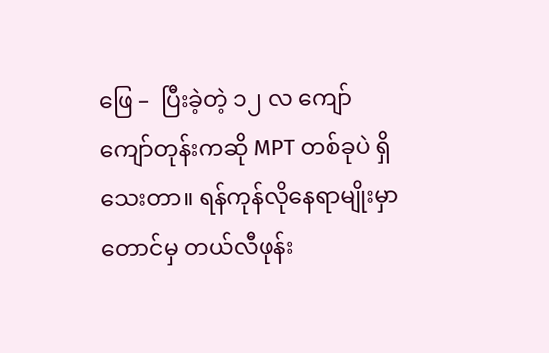ဖြေ –  ပြီးခဲ့တဲ့ ၁၂ လ ကျော်ကျော်တုန်းကဆို MPT တစ်ခုပဲ ရှိသေးတာ။ ရန်ကုန်လိုနေရာမျိုးမှာတောင်မှ တယ်လီဖုန်း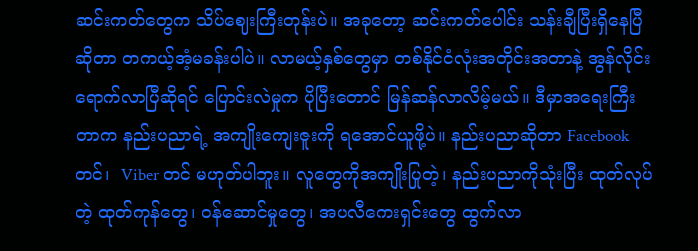ဆင်းကတ်တွေက သိပ်ဈေးကြီးတုန်းပဲ။ အခုတော့ ဆင်းကတ်ပေါင်း သန်းချီပြီးရှိနေပြီဆိုတာ တကယ့်အံ့မခန်းပါပဲ။ လာမယ့်နှစ်တွေမှာ တစ်နိုင်ငံလုံးအတိုင်းအတာနဲ့ အွန်လိုင်းရောက်လာပြီဆိုရင် ပြောင်းလဲမှုက ပိုပြီးတောင် မြန်ဆန်လာလိမ့်မယ်။ ဒီမှာအရေးကြီးတာက နည်းပညာရဲ့ အကျိုးကျေးဇူးကို ရအောင်ယူဖို့ပဲ။ နည်းပညာဆိုတာ Facebook တင်၊  Viber တင် မဟုတ်ပါဘူး။ လူတွေကိုအကျိုးပြုတဲ့၊ နည်းပညာကိုသုံးပြီး ထုတ်လုပ်တဲ့ ထုတ်ကုန်တွေ၊ ဝန်ဆောင်မှုတွေ၊ အပလီကေးရှင်းတွေ ထွက်လာ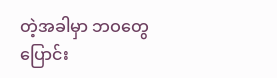တဲ့အခါမှာ ဘဝတွေပြောင်း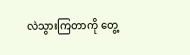လဲသွားကြတာကို တွေ့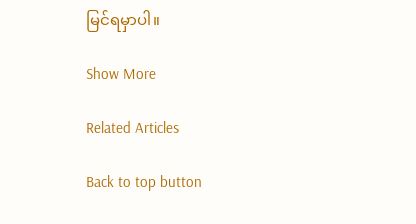မြင်ရမှာပါ။

Show More

Related Articles

Back to top button